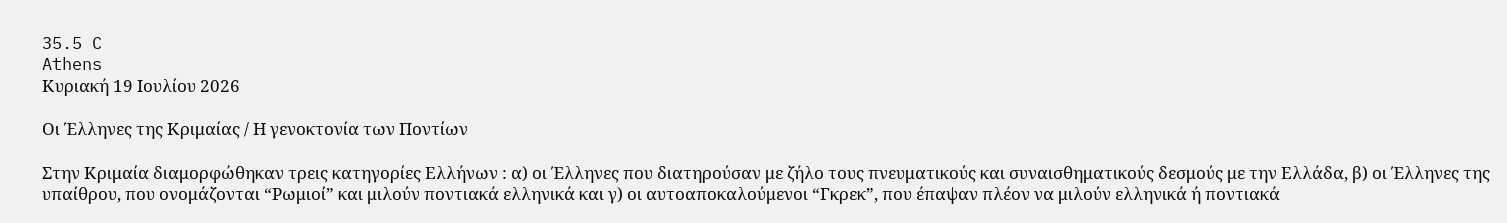35.5 C
Athens
Κυριακή 19 Ιουλίου 2026

Οι Έλληνες της Κριμαίας / Η γενοκτονία των Ποντίων

Στην Κριμαία διαμορφώθηκαν τρεις κατηγορίες Ελλήνων : α) οι Έλληνες που διατηρούσαν με ζήλο τους πνευματικούς και συναισθηματικούς δεσμούς με την Ελλάδα, β) οι Έλληνες της υπαίθρου, που ονομάζονται “Ρωμιοί” και μιλούν ποντιακά ελληνικά και γ) οι αυτοαποκαλούμενοι “Γκρεκ”, που έπαψαν πλέον να μιλούν ελληνικά ή ποντιακά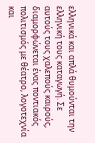ελληνικά και απλά θυμούνται την ελληνική τους καταγωγή. Σε αυτούς τους χαλεπούς καιρούς, διαμορφώνεται ένας ποντιακός πολιτισμός με θέατρο, λογοτεχνία και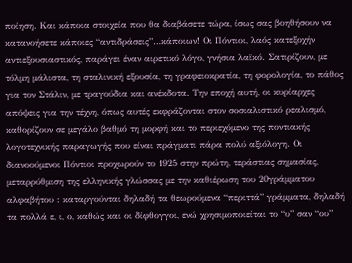ποίηση. Και κάποια στοιχεία που θα διαβάσετε τώρα, ίσως σας βοηθήσουν να κατανοήσετε κάποιες “αντιδράσεις”…κάποιων! Οι Πόντιοι, λαός κατεξοχήν αντιεξουσιαστικός, παράγει έναν αιρετικό λόγο, γνήσια λαϊκό. Σατιρίζουν, με τόλμη μάλιστα, τη σταλινική εξουσία, τη γραφειοκρατία, τη φορολογία, το πάθος για τον Στάλιν, με τραγούδια και ανέκδοτα. Την εποχή αυτή, οι κυρίαρχες απόψεις για την τέχνη, όπως αυτές εκφράζονται στον σοσιαλιστικό ρεαλισμό, καθορίζουν σε μεγάλο βαθμό τη μορφή και το περιεχόμενο της ποντιακής λογοτεχνικής παραγωγής που είναι πράγματι πάρα πολύ αξιόλογη. Οι διανοούμενοι Πόντιοι προχωρούν το 1925 στην πρώτη, τεράστιας σημασίας, μεταρρύθμιση της ελληνικής γλώσσας με την καθιέρωση του 20γράμματου αλφαβήτου : καταργούνται δηλαδή τα θεωρούμενα “περιττά” γράμματα, δηλαδή τα πολλά ε, ι, ο, καθώς και οι δίφθογγοι, ενώ χρησιμοποιείται το “υ” σαν “ου”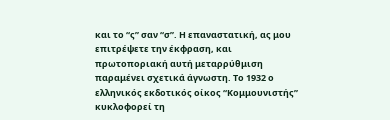και το “ς” σαν “σ”. Η επαναστατική, ας μου επιτρέψετε την έκφραση, και πρωτοποριακή αυτή μεταρρύθμιση παραμένει σχετικά άγνωστη. Το 1932 ο ελληνικός εκδοτικός οίκος “Κομμουνιστής” κυκλοφορεί τη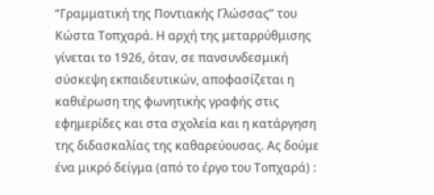“Γραμματική της Ποντιακής Γλώσσας” του Κώστα Τοπχαρά. Η αρχή της μεταρρύθμισης γίνεται το 1926, όταν, σε πανσυνδεσμική σύσκεψη εκπαιδευτικών, αποφασίζεται η καθιέρωση της φωνητικής γραφής στις εφημερίδες και στα σχολεία και η κατάργηση της διδασκαλίας της καθαρεύουσας. Ας δούμε ένα μικρό δείγμα (από το έργο του Τοπχαρά) :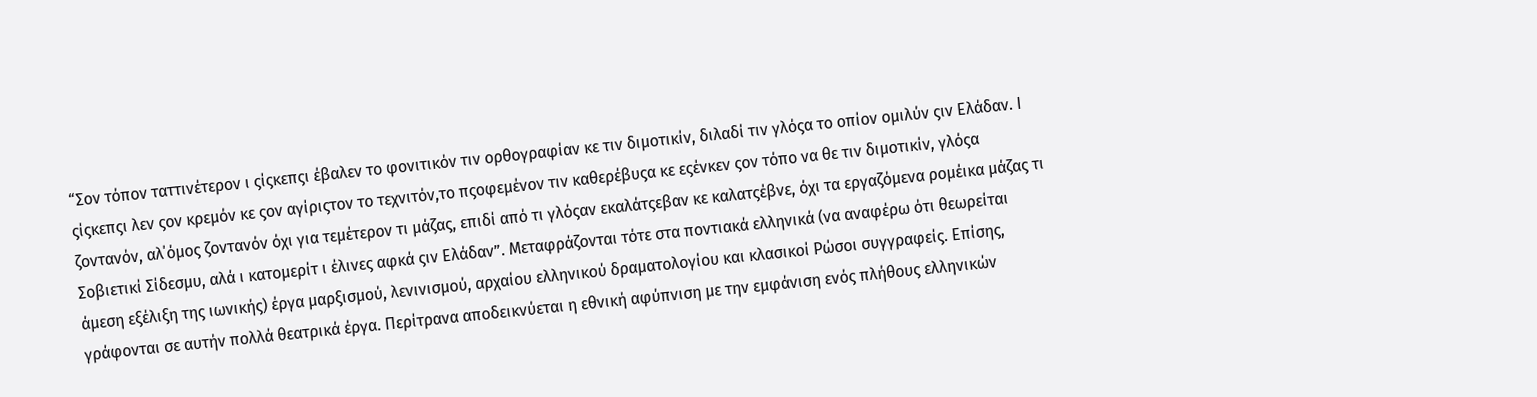“Σον τόπον ταττινέτερον ι ςίςκεπςι έβαλεν το φονιτικόν τιν ορθογραφίαν κε τιν διμοτικίν, διλαδί τιν γλόςα το οπίον ομιλύν ςιν Ελάδαν. Ι ςίςκεπςι λεν ςον κρεμόν κε ςον αγίριςτον το τεχνιτόν,το πςοφεμένον τιν καθερέβυςα κε εςένκεν ςον τόπο να θε τιν διμοτικίν, γλόςα ζοντανόν, αλ΄όμος ζοντανόν όχι για τεμέτερον τι μάζας, επιδί από τι γλόςαν εκαλάτςεβαν κε καλατςέβνε, όχι τα εργαζόμενα ρομέικα μάζας τι Σοβιετικί Σίδεσμυ, αλά ι κατομερίτ ι έλινες αφκά ςιν Ελάδαν”. Μεταφράζονται τότε στα ποντιακά ελληνικά (να αναφέρω ότι θεωρείται άμεση εξέλιξη της ιωνικής) έργα μαρξισμού, λενινισμού, αρχαίου ελληνικού δραματολογίου και κλασικοί Ρώσοι συγγραφείς. Επίσης, γράφονται σε αυτήν πολλά θεατρικά έργα. Περίτρανα αποδεικνύεται η εθνική αφύπνιση με την εμφάνιση ενός πλήθους ελληνικών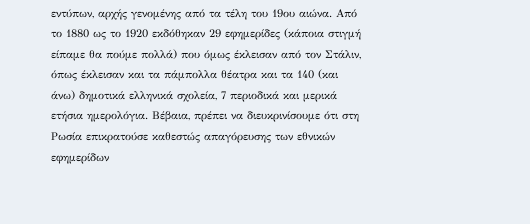εντύπων, αρχής γενομένης από τα τέλη του 19ου αιώνα. Από το 1880 ως το 1920 εκδόθηκαν 29 εφημερίδες (κάποια στιγμή είπαμε θα πούμε πολλά) που όμως έκλεισαν από τον Στάλιν, όπως έκλεισαν και τα πάμπολλα θέατρα και τα 140 (και άνω) δημοτικά ελληνικά σχολεία, 7 περιοδικά και μερικά ετήσια ημερολόγια. Βέβαια, πρέπει να διευκρινίσουμε ότι στη Ρωσία επικρατούσε καθεστώς απαγόρευσης των εθνικών εφημερίδων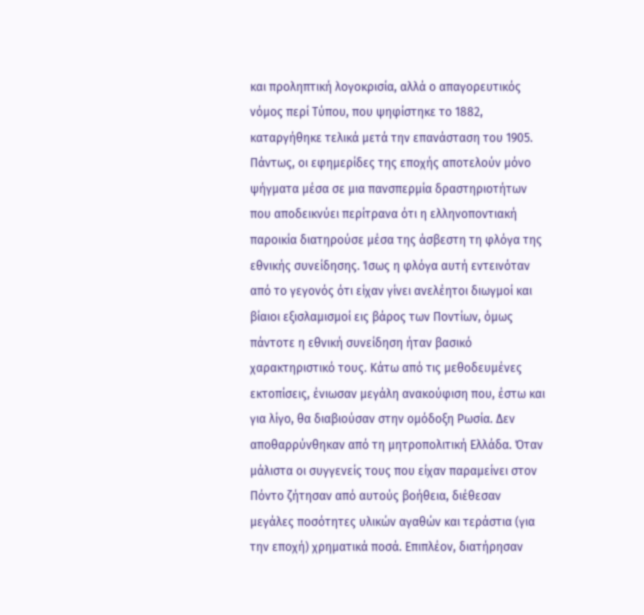και προληπτική λογοκρισία, αλλά ο απαγορευτικός νόμος περί Τύπου, που ψηφίστηκε το 1882, καταργήθηκε τελικά μετά την επανάσταση του 1905. Πάντως, οι εφημερίδες της εποχής αποτελούν μόνο ψήγματα μέσα σε μια πανσπερμία δραστηριοτήτων που αποδεικνύει περίτρανα ότι η ελληνοποντιακή παροικία διατηρούσε μέσα της άσβεστη τη φλόγα της εθνικής συνείδησης. Ίσως η φλόγα αυτή εντεινόταν από το γεγονός ότι είχαν γίνει ανελέητοι διωγμοί και βίαιοι εξισλαμισμοί εις βάρος των Ποντίων, όμως πάντοτε η εθνική συνείδηση ήταν βασικό χαρακτηριστικό τους. Κάτω από τις μεθοδευμένες εκτοπίσεις, ένιωσαν μεγάλη ανακούφιση που, έστω και για λίγο, θα διαβιούσαν στην ομόδοξη Ρωσία. Δεν αποθαρρύνθηκαν από τη μητροπολιτική Ελλάδα. Όταν μάλιστα οι συγγενείς τους που είχαν παραμείνει στον Πόντο ζήτησαν από αυτούς βοήθεια, διέθεσαν μεγάλες ποσότητες υλικών αγαθών και τεράστια (για την εποχή) χρηματικά ποσά. Επιπλέον, διατήρησαν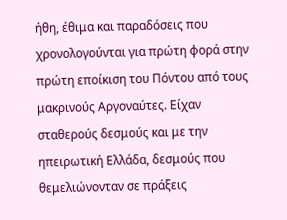ήθη, έθιμα και παραδόσεις που χρονολογούνται για πρώτη φορά στην πρώτη εποίκιση του Πόντου από τους μακρινούς Αργοναύτες. Είχαν σταθερούς δεσμούς και με την ηπειρωτική Ελλάδα, δεσμούς που θεμελιώνονταν σε πράξεις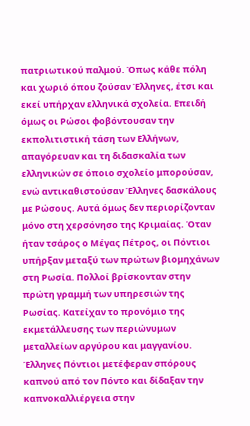πατριωτικού παλμού. Όπως κάθε πόλη και χωριό όπου ζούσαν Έλληνες, έτσι και εκεί υπήρχαν ελληνικά σχολεία. Επειδή όμως οι Ρώσοι φοβόντουσαν την εκπολιτιστική τάση των Ελλήνων, απαγόρευαν και τη διδασκαλία των ελληνικών σε όποιο σχολείο μπορούσαν, ενώ αντικαθιστούσαν Έλληνες δασκάλους με Ρώσους. Αυτά όμως δεν περιορίζονταν μόνο στη χερσόνησο της Κριμαίας. Όταν ήταν τσάρος ο Μέγας Πέτρος, οι Πόντιοι υπήρξαν μεταξύ των πρώτων βιομηχάνων στη Ρωσία. Πολλοί βρίσκονταν στην πρώτη γραμμή των υπηρεσιών της Ρωσίας. Κατείχαν το προνόμιο της εκμετάλλευσης των περιώνυμων μεταλλείων αργύρου και μαγγανίου. Έλληνες Πόντιοι μετέφεραν σπόρους καπνού από τον Πόντο και δίδαξαν την καπνοκαλλιέργεια στην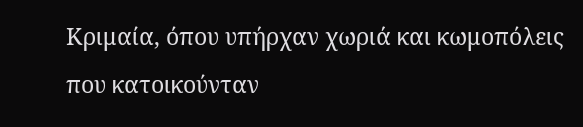Κριμαία, όπου υπήρχαν χωριά και κωμοπόλεις που κατοικούνταν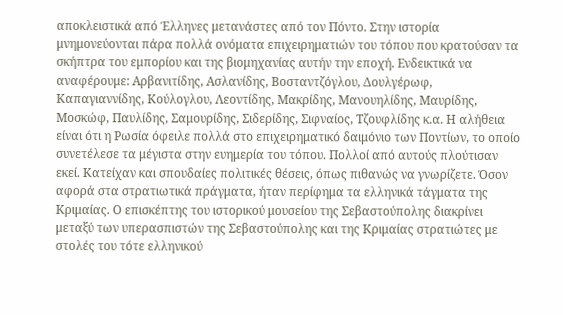αποκλειστικά από Έλληνες μετανάστες από τον Πόντο. Στην ιστορία μνημονεύονται πάρα πολλά ονόματα επιχειρηματιών του τόπου που κρατούσαν τα σκήπτρα του εμπορίου και της βιομηχανίας αυτήν την εποχή. Ενδεικτικά να αναφέρουμε: Αρβανιτίδης, Ασλανίδης, Βοσταντζόγλου, Δουλγέρωφ, Καπαγιαννίδης, Κούλογλου, Λεοντίδης, Μακρίδης, Μανουηλίδης, Μαυρίδης, Μοσκώφ, Παυλίδης, Σαμουρίδης, Σιδερίδης, Σιφναίος, Τζουφλίδης κ.α. Η αλήθεια είναι ότι η Ρωσία όφειλε πολλά στο επιχειρηματικό δαιμόνιο των Ποντίων, το οποίο συνετέλεσε τα μέγιστα στην ευημερία του τόπου. Πολλοί από αυτούς πλούτισαν εκεί. Κατείχαν και σπουδαίες πολιτικές θέσεις, όπως πιθανώς να γνωρίζετε. Όσον αφορά στα στρατιωτικά πράγματα, ήταν περίφημα τα ελληνικά τάγματα της Κριμαίας. Ο επισκέπτης του ιστορικού μουσείου της Σεβαστούπολης διακρίνει μεταξύ των υπερασπιστών της Σεβαστούπολης και της Κριμαίας στρατιώτες με στολές του τότε ελληνικού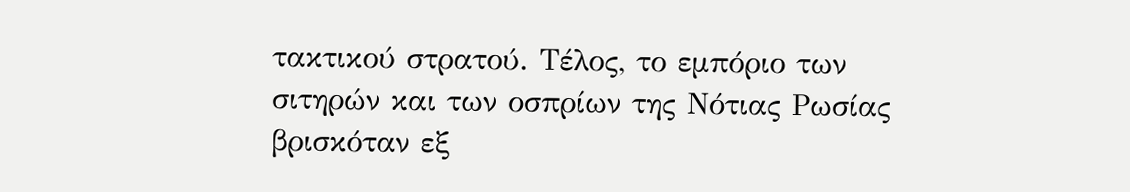τακτικού στρατού. Τέλος, το εμπόριο των σιτηρών και των οσπρίων της Νότιας Ρωσίας βρισκόταν εξ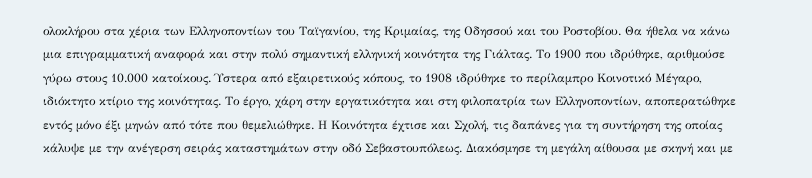ολοκλήρου στα χέρια των Ελληνοποντίων του Ταϊγανίου, της Κριμαίας, της Οδησσού και του Ροστοβίου. Θα ήθελα να κάνω μια επιγραμματική αναφορά και στην πολύ σημαντική ελληνική κοινότητα της Γιάλτας. Το 1900 που ιδρύθηκε, αριθμούσε γύρω στους 10.000 κατοίκους. Ύστερα από εξαιρετικούς κόπους, το 1908 ιδρύθηκε το περίλαμπρο Κοινοτικό Μέγαρο, ιδιόκτητο κτίριο της κοινότητας. Το έργο, χάρη στην εργατικότητα και στη φιλοπατρία των Ελληνοποντίων, αποπερατώθηκε εντός μόνο έξι μηνών από τότε που θεμελιώθηκε. Η Κοινότητα έχτισε και Σχολή, τις δαπάνες για τη συντήρηση της οποίας κάλυψε με την ανέγερση σειράς καταστημάτων στην οδό Σεβαστουπόλεως. Διακόσμησε τη μεγάλη αίθουσα με σκηνή και με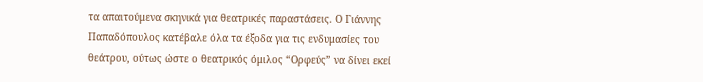τα απαιτούμενα σκηνικά για θεατρικές παραστάσεις. Ο Γιάννης Παπαδόπουλος κατέβαλε όλα τα έξοδα για τις ενδυμασίες του θεάτρου, ούτως ώστε ο θεατρικός όμιλος “Ορφεύς” να δίνει εκεί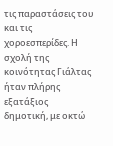τις παραστάσεις του και τις χοροεσπερίδες. Η σχολή της κοινότητας Γιάλτας ήταν πλήρης εξατάξιος δημοτική, με οκτώ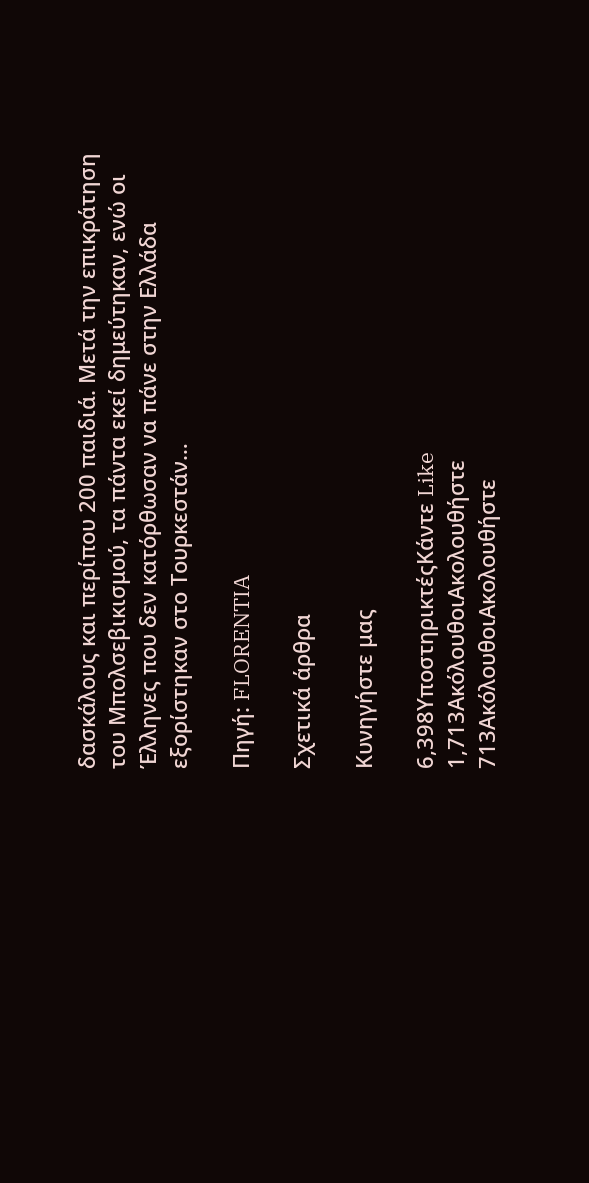δασκάλους και περίπου 200 παιδιά. Μετά την επικράτηση του Μπολσεβικισμού, τα πάντα εκεί δημεύτηκαν, ενώ οι Έλληνες που δεν κατόρθωσαν να πάνε στην Ελλάδα εξορίστηκαν στο Τουρκεστάν…

Πηγή: FLORENTIA

Σχετικά άρθρα

Κυνηγήστε μας

6,398ΥποστηρικτέςΚάντε Like
1,713ΑκόλουθοιΑκολουθήστε
713ΑκόλουθοιΑκολουθήστε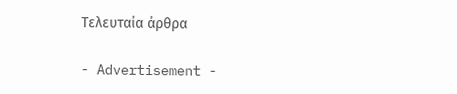Τελευταία άρθρα

- Advertisement -